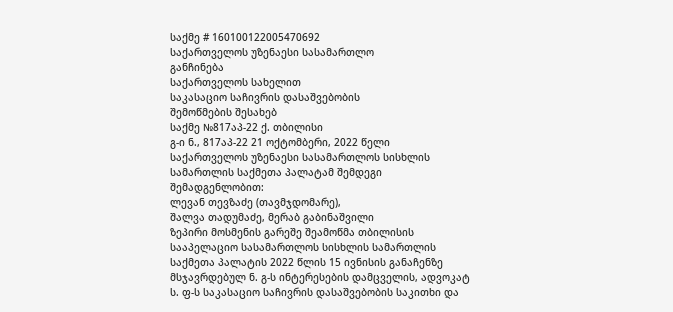საქმე # 160100122005470692
საქართველოს უზენაესი სასამართლო
განჩინება
საქართველოს სახელით
საკასაციო საჩივრის დასაშვებობის
შემოწმების შესახებ
საქმე №817აპ-22 ქ. თბილისი
გ-ი ნ., 817აპ-22 21 ოქტომბერი, 2022 წელი
საქართველოს უზენაესი სასამართლოს სისხლის სამართლის საქმეთა პალატამ შემდეგი შემადგენლობით:
ლევან თევზაძე (თავმჯდომარე),
შალვა თადუმაძე, მერაბ გაბინაშვილი
ზეპირი მოსმენის გარეშე შეამოწმა თბილისის სააპელაციო სასამართლოს სისხლის სამართლის საქმეთა პალატის 2022 წლის 15 ივნისის განაჩენზე მსჯავრდებულ ნ. გ-ს ინტერესების დამცველის, ადვოკატ ს. ფ-ს საკასაციო საჩივრის დასაშვებობის საკითხი და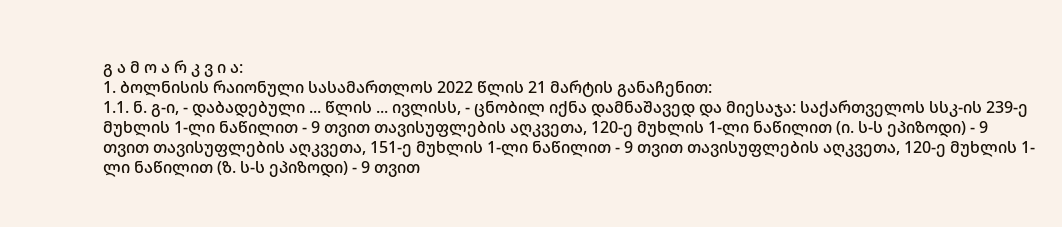გ ა მ ო ა რ კ ვ ი ა:
1. ბოლნისის რაიონული სასამართლოს 2022 წლის 21 მარტის განაჩენით:
1.1. ნ. გ-ი, - დაბადებული ... წლის ... ივლისს, - ცნობილ იქნა დამნაშავედ და მიესაჯა: საქართველოს სსკ-ის 239-ე მუხლის 1-ლი ნაწილით - 9 თვით თავისუფლების აღკვეთა, 120-ე მუხლის 1-ლი ნაწილით (ი. ს-ს ეპიზოდი) - 9 თვით თავისუფლების აღკვეთა, 151-ე მუხლის 1-ლი ნაწილით - 9 თვით თავისუფლების აღკვეთა, 120-ე მუხლის 1-ლი ნაწილით (ზ. ს-ს ეპიზოდი) - 9 თვით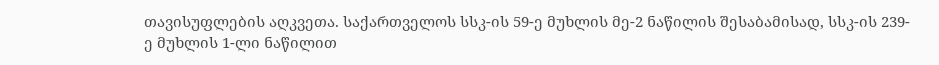თავისუფლების აღკვეთა. საქართველოს სსკ-ის 59-ე მუხლის მე-2 ნაწილის შესაბამისად, სსკ-ის 239-ე მუხლის 1-ლი ნაწილით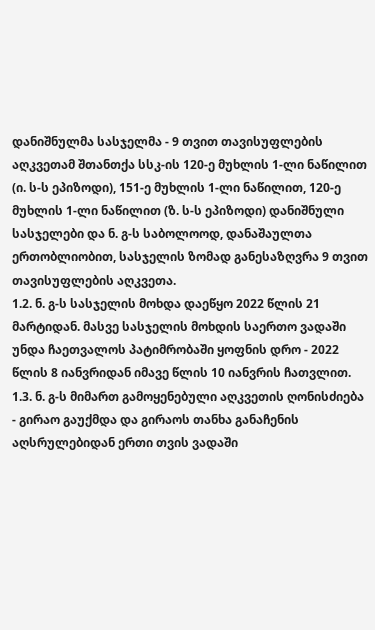დანიშნულმა სასჯელმა - 9 თვით თავისუფლების აღკვეთამ შთანთქა სსკ-ის 120-ე მუხლის 1-ლი ნაწილით (ი. ს-ს ეპიზოდი), 151-ე მუხლის 1-ლი ნაწილით, 120-ე მუხლის 1-ლი ნაწილით (ზ. ს-ს ეპიზოდი) დანიშნული სასჯელები და ნ. გ-ს საბოლოოდ, დანაშაულთა ერთობლიობით, სასჯელის ზომად განესაზღვრა 9 თვით თავისუფლების აღკვეთა.
1.2. ნ. გ-ს სასჯელის მოხდა დაეწყო 2022 წლის 21 მარტიდან. მასვე სასჯელის მოხდის საერთო ვადაში უნდა ჩაეთვალოს პატიმრობაში ყოფნის დრო - 2022 წლის 8 იანვრიდან იმავე წლის 10 იანვრის ჩათვლით.
1.3. ნ. გ-ს მიმართ გამოყენებული აღკვეთის ღონისძიება - გირაო გაუქმდა და გირაოს თანხა განაჩენის აღსრულებიდან ერთი თვის ვადაში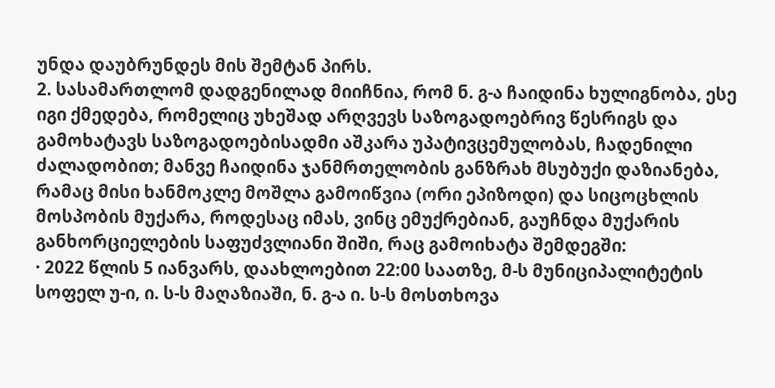უნდა დაუბრუნდეს მის შემტან პირს.
2. სასამართლომ დადგენილად მიიჩნია, რომ ნ. გ-ა ჩაიდინა ხულიგნობა, ესე იგი ქმედება, რომელიც უხეშად არღვევს საზოგადოებრივ წესრიგს და გამოხატავს საზოგადოებისადმი აშკარა უპატივცემულობას, ჩადენილი ძალადობით; მანვე ჩაიდინა ჯანმრთელობის განზრახ მსუბუქი დაზიანება, რამაც მისი ხანმოკლე მოშლა გამოიწვია (ორი ეპიზოდი) და სიცოცხლის მოსპობის მუქარა, როდესაც იმას, ვინც ემუქრებიან, გაუჩნდა მუქარის განხორციელების საფუძვლიანი შიში, რაც გამოიხატა შემდეგში:
· 2022 წლის 5 იანვარს, დაახლოებით 22:00 საათზე, მ-ს მუნიციპალიტეტის სოფელ უ-ი, ი. ს-ს მაღაზიაში, ნ. გ-ა ი. ს-ს მოსთხოვა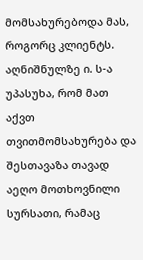მომსახურებოდა მას, როგორც კლიენტს. აღნიშნულზე ი. ს-ა უპასუხა, რომ მათ აქვთ თვითმომსახურება და შესთავაზა თავად აეღო მოთხოვნილი სურსათი, რამაც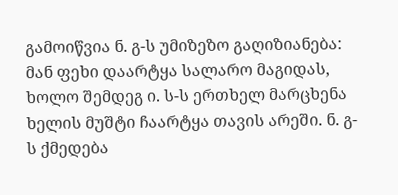გამოიწვია ნ. გ-ს უმიზეზო გაღიზიანება: მან ფეხი დაარტყა სალარო მაგიდას, ხოლო შემდეგ ი. ს-ს ერთხელ მარცხენა ხელის მუშტი ჩაარტყა თავის არეში. ნ. გ-ს ქმედება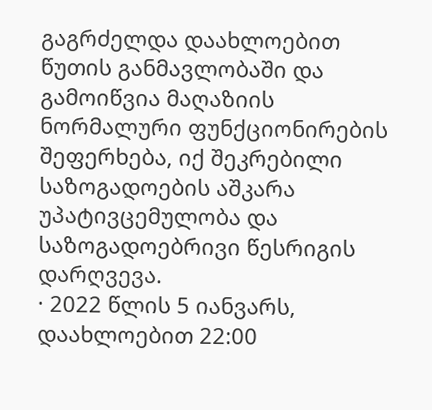გაგრძელდა დაახლოებით წუთის განმავლობაში და გამოიწვია მაღაზიის ნორმალური ფუნქციონირების შეფერხება, იქ შეკრებილი საზოგადოების აშკარა უპატივცემულობა და საზოგადოებრივი წესრიგის დარღვევა.
· 2022 წლის 5 იანვარს, დაახლოებით 22:00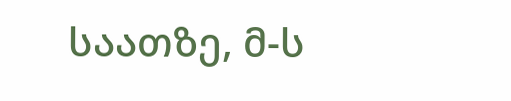საათზე, მ-ს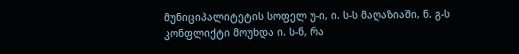მუნიციპალიტეტის სოფელ უ-ი, ი. ს-ს მაღაზიაში, ნ. გ-ს კონფლიქტი მოუხდა ი. ს-ნ, რა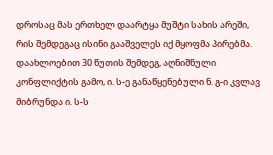დროსაც მას ერთხელ დაარტყა მუშტი სახის არეში, რის შემდეგაც ისინი გააშველეს იქ მყოფმა პირებმა. დაახლოებით 30 წუთის შემდეგ, აღნიშნული კონფლიქტის გამო, ი. ს-ე განაწყენებული ნ. გ-ი კვლავ მიბრუნდა ი. ს-ს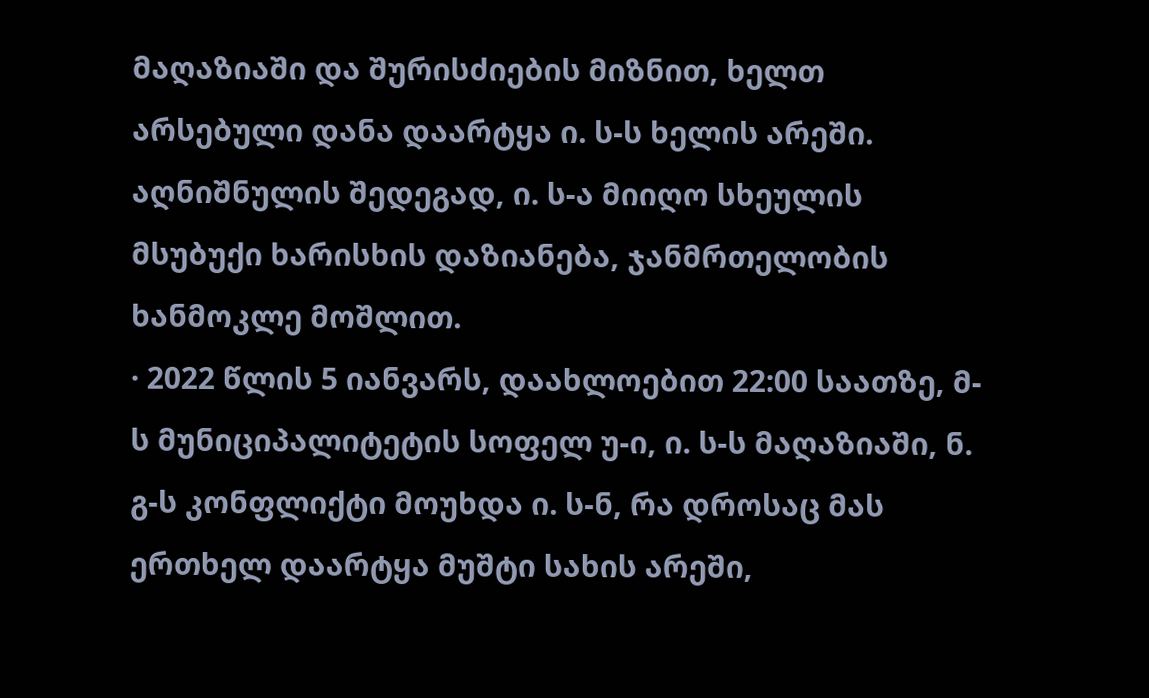მაღაზიაში და შურისძიების მიზნით, ხელთ არსებული დანა დაარტყა ი. ს-ს ხელის არეში. აღნიშნულის შედეგად, ი. ს-ა მიიღო სხეულის მსუბუქი ხარისხის დაზიანება, ჯანმრთელობის ხანმოკლე მოშლით.
· 2022 წლის 5 იანვარს, დაახლოებით 22:00 საათზე, მ-ს მუნიციპალიტეტის სოფელ უ-ი, ი. ს-ს მაღაზიაში, ნ. გ-ს კონფლიქტი მოუხდა ი. ს-ნ, რა დროსაც მას ერთხელ დაარტყა მუშტი სახის არეში,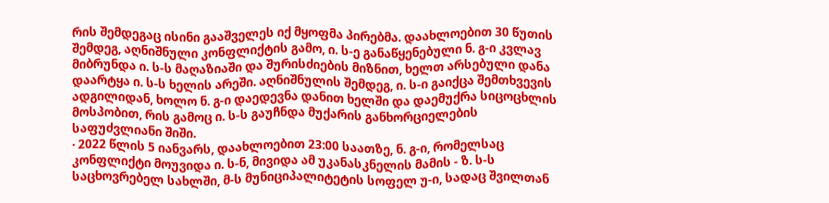რის შემდეგაც ისინი გააშველეს იქ მყოფმა პირებმა. დაახლოებით 30 წუთის შემდეგ, აღნიშნული კონფლიქტის გამო, ი. ს-ე განაწყენებული ნ. გ-ი კვლავ მიბრუნდა ი. ს-ს მაღაზიაში და შურისძიების მიზნით, ხელთ არსებული დანა დაარტყა ი. ს-ს ხელის არეში. აღნიშნულის შემდეგ, ი. ს-ი გაიქცა შემთხვევის ადგილიდან, ხოლო ნ. გ-ი დაედევნა დანით ხელში და დაემუქრა სიცოცხლის მოსპობით, რის გამოც ი. ს-ს გაუჩნდა მუქარის განხორციელების საფუძვლიანი შიში.
· 2022 წლის 5 იანვარს, დაახლოებით 23:00 საათზე, ნ. გ-ი, რომელსაც კონფლიქტი მოუვიდა ი. ს-ნ, მივიდა ამ უკანასკნელის მამის - ზ. ს-ს საცხოვრებელ სახლში, მ-ს მუნიციპალიტეტის სოფელ უ-ი, სადაც შვილთან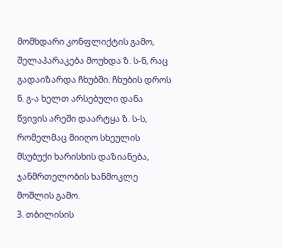მომხდარი კონფლიქტის გამო, შელაპარაკება მოუხდა ზ. ს-ნ, რაც გადაიზარდა ჩხუბში. ჩხუბის დროს ნ. გ-ა ხელთ არსებული დანა წვივის არეში დაარტყა ზ. ს-ს, რომელმაც მიიღო სხეულის მსუბუქი ხარისხის დაზიანება, ჯანმრთელობის ხანმოკლე მოშლის გამო.
3. თბილისის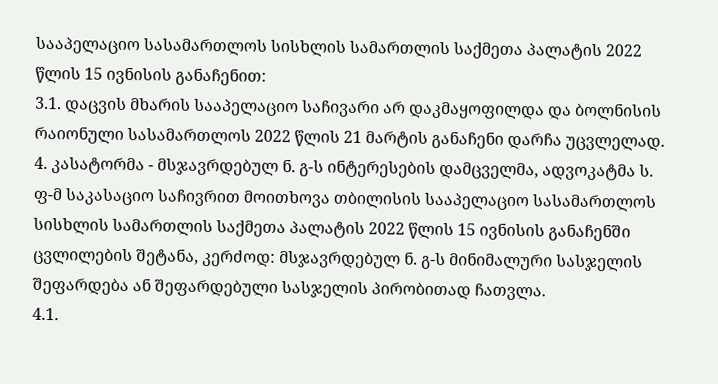სააპელაციო სასამართლოს სისხლის სამართლის საქმეთა პალატის 2022 წლის 15 ივნისის განაჩენით:
3.1. დაცვის მხარის სააპელაციო საჩივარი არ დაკმაყოფილდა და ბოლნისის რაიონული სასამართლოს 2022 წლის 21 მარტის განაჩენი დარჩა უცვლელად.
4. კასატორმა - მსჯავრდებულ ნ. გ-ს ინტერესების დამცველმა, ადვოკატმა ს. ფ-მ საკასაციო საჩივრით მოითხოვა თბილისის სააპელაციო სასამართლოს სისხლის სამართლის საქმეთა პალატის 2022 წლის 15 ივნისის განაჩენში ცვლილების შეტანა, კერძოდ: მსჯავრდებულ ნ. გ-ს მინიმალური სასჯელის შეფარდება ან შეფარდებული სასჯელის პირობითად ჩათვლა.
4.1.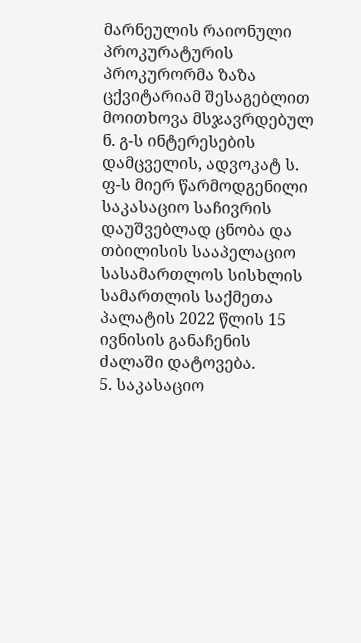მარნეულის რაიონული პროკურატურის პროკურორმა ზაზა ცქვიტარიამ შესაგებლით მოითხოვა მსჯავრდებულ ნ. გ-ს ინტერესების დამცველის, ადვოკატ ს. ფ-ს მიერ წარმოდგენილი საკასაციო საჩივრის დაუშვებლად ცნობა და თბილისის სააპელაციო სასამართლოს სისხლის სამართლის საქმეთა პალატის 2022 წლის 15 ივნისის განაჩენის ძალაში დატოვება.
5. საკასაციო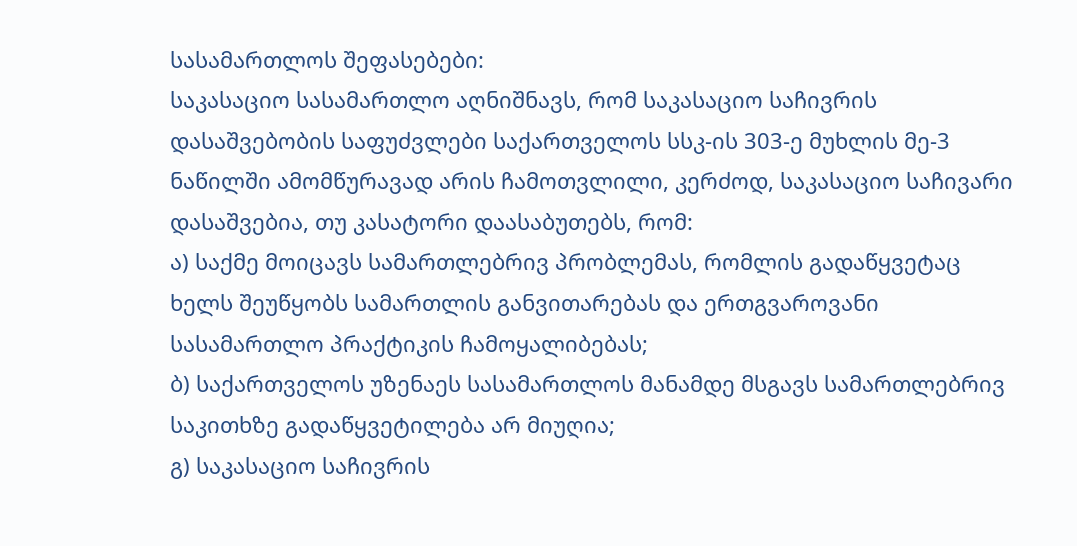სასამართლოს შეფასებები:
საკასაციო სასამართლო აღნიშნავს, რომ საკასაციო საჩივრის დასაშვებობის საფუძვლები საქართველოს სსკ-ის 303-ე მუხლის მე-3 ნაწილში ამომწურავად არის ჩამოთვლილი, კერძოდ, საკასაციო საჩივარი დასაშვებია, თუ კასატორი დაასაბუთებს, რომ:
ა) საქმე მოიცავს სამართლებრივ პრობლემას, რომლის გადაწყვეტაც ხელს შეუწყობს სამართლის განვითარებას და ერთგვაროვანი სასამართლო პრაქტიკის ჩამოყალიბებას;
ბ) საქართველოს უზენაეს სასამართლოს მანამდე მსგავს სამართლებრივ საკითხზე გადაწყვეტილება არ მიუღია;
გ) საკასაციო საჩივრის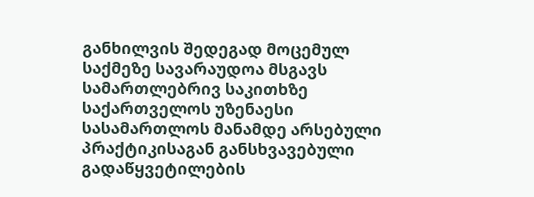განხილვის შედეგად მოცემულ საქმეზე სავარაუდოა მსგავს სამართლებრივ საკითხზე საქართველოს უზენაესი სასამართლოს მანამდე არსებული პრაქტიკისაგან განსხვავებული გადაწყვეტილების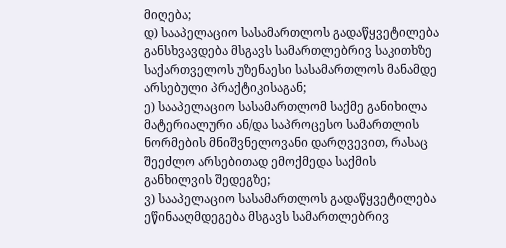მიღება;
დ) სააპელაციო სასამართლოს გადაწყვეტილება განსხვავდება მსგავს სამართლებრივ საკითხზე საქართველოს უზენაესი სასამართლოს მანამდე არსებული პრაქტიკისაგან;
ე) სააპელაციო სასამართლომ საქმე განიხილა მატერიალური ან/და საპროცესო სამართლის ნორმების მნიშვნელოვანი დარღვევით, რასაც შეეძლო არსებითად ემოქმედა საქმის განხილვის შედეგზე;
ვ) სააპელაციო სასამართლოს გადაწყვეტილება ეწინააღმდეგება მსგავს სამართლებრივ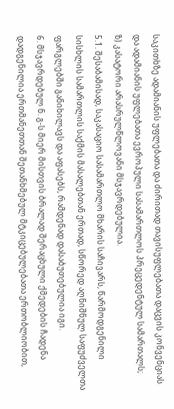საკითხზე ადამიანის უფლებათა და ძირითად თავისუფლებათა დაცვის კონვენციას და ადამიანის უფლებათა ევროპული სასამართლოს პრეცედენტულ სამართალს;
ზ) კასატორი არასრულწლოვანი მსჯავრდებულია.
5.1. შესაბამისად, საკასაციო სასამართლო მხარის საჩივარს, წარმოდგენილი სისხლის სამართლის საქმის მასალებთან ერთად, სწორედ აღნიშნულ საფუძველთა ფარგლებში განიხილავს და აფასებს, რამდენად დასაბუთებულია იგი.
6. მსჯავრდებულ ნ. გ-ს მიერ მისთვის ბრალად შერაცხული ქმედების ჩადენა დადგენილია ერთმანეთთან შეთანხმებულ მტკიცებულებათა ერთობლიობით,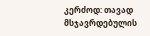კერძოდ: თავად მსჯავრდებულის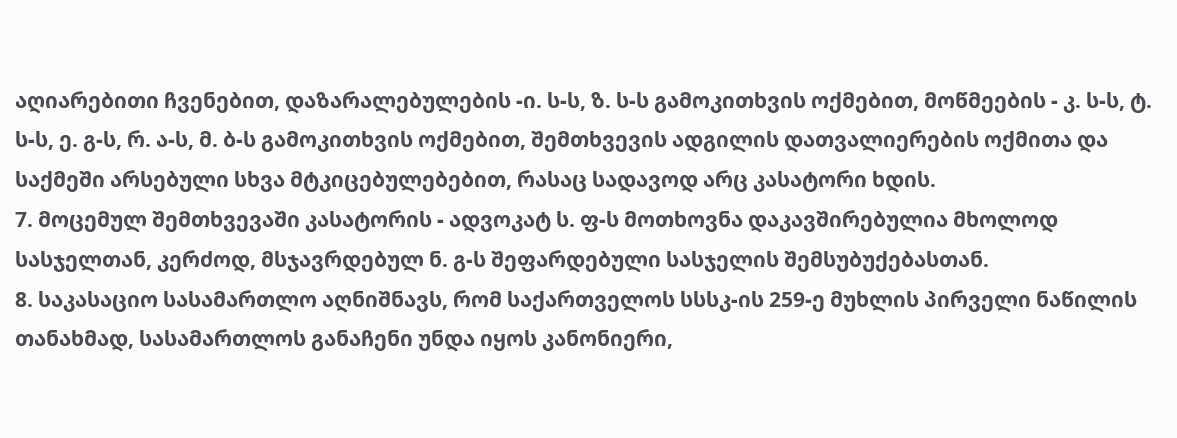აღიარებითი ჩვენებით, დაზარალებულების -ი. ს-ს, ზ. ს-ს გამოკითხვის ოქმებით, მოწმეების - კ. ს-ს, ტ. ს-ს, ე. გ-ს, რ. ა-ს, მ. ბ-ს გამოკითხვის ოქმებით, შემთხვევის ადგილის დათვალიერების ოქმითა და საქმეში არსებული სხვა მტკიცებულებებით, რასაც სადავოდ არც კასატორი ხდის.
7. მოცემულ შემთხვევაში კასატორის - ადვოკატ ს. ფ-ს მოთხოვნა დაკავშირებულია მხოლოდ სასჯელთან, კერძოდ, მსჯავრდებულ ნ. გ-ს შეფარდებული სასჯელის შემსუბუქებასთან.
8. საკასაციო სასამართლო აღნიშნავს, რომ საქართველოს სსსკ-ის 259-ე მუხლის პირველი ნაწილის თანახმად, სასამართლოს განაჩენი უნდა იყოს კანონიერი,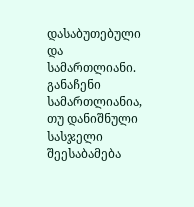დასაბუთებული და სამართლიანი. განაჩენი სამართლიანია, თუ დანიშნული სასჯელი შეესაბამება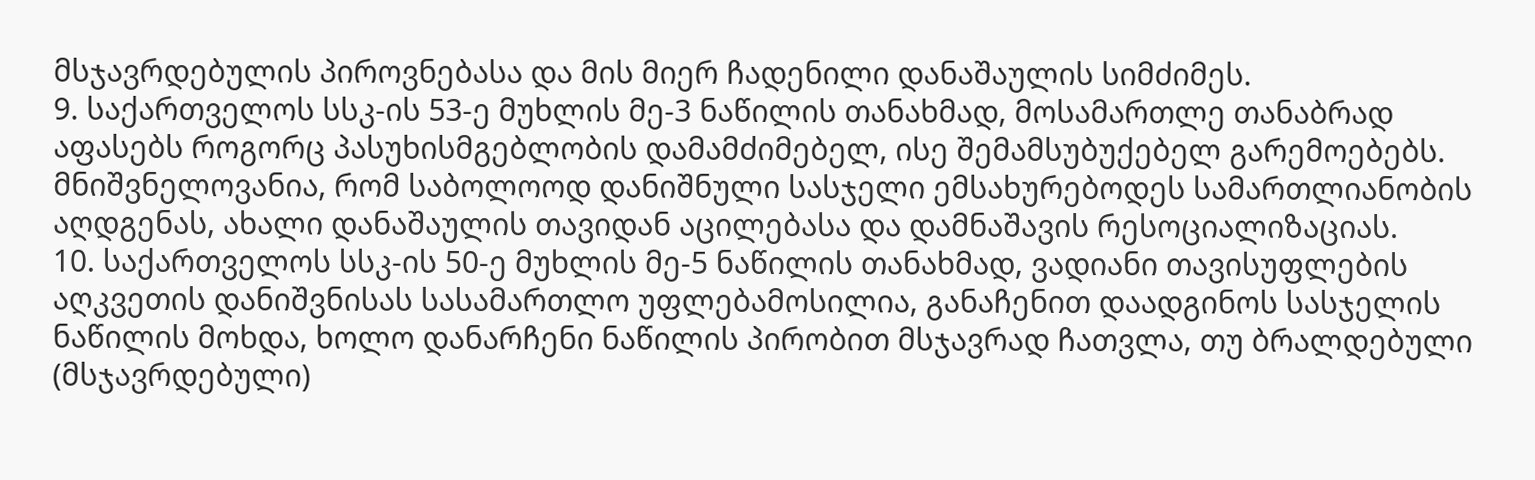მსჯავრდებულის პიროვნებასა და მის მიერ ჩადენილი დანაშაულის სიმძიმეს.
9. საქართველოს სსკ-ის 53-ე მუხლის მე-3 ნაწილის თანახმად, მოსამართლე თანაბრად აფასებს როგორც პასუხისმგებლობის დამამძიმებელ, ისე შემამსუბუქებელ გარემოებებს. მნიშვნელოვანია, რომ საბოლოოდ დანიშნული სასჯელი ემსახურებოდეს სამართლიანობის აღდგენას, ახალი დანაშაულის თავიდან აცილებასა და დამნაშავის რესოციალიზაციას.
10. საქართველოს სსკ-ის 50-ე მუხლის მე-5 ნაწილის თანახმად, ვადიანი თავისუფლების აღკვეთის დანიშვნისას სასამართლო უფლებამოსილია, განაჩენით დაადგინოს სასჯელის ნაწილის მოხდა, ხოლო დანარჩენი ნაწილის პირობით მსჯავრად ჩათვლა, თუ ბრალდებული (მსჯავრდებული)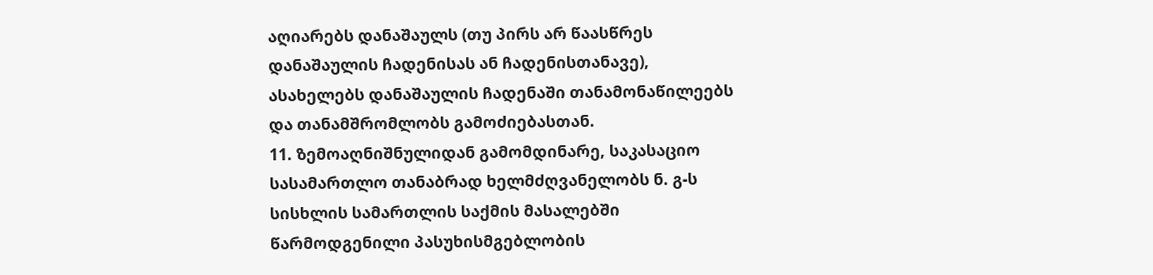აღიარებს დანაშაულს (თუ პირს არ წაასწრეს დანაშაულის ჩადენისას ან ჩადენისთანავე), ასახელებს დანაშაულის ჩადენაში თანამონაწილეებს და თანამშრომლობს გამოძიებასთან.
11. ზემოაღნიშნულიდან გამომდინარე, საკასაციო სასამართლო თანაბრად ხელმძღვანელობს ნ. გ-ს სისხლის სამართლის საქმის მასალებში წარმოდგენილი პასუხისმგებლობის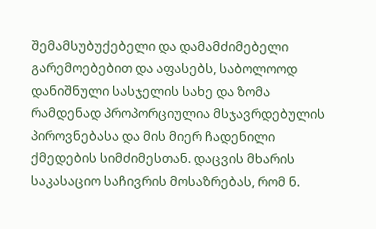შემამსუბუქებელი და დამამძიმებელი გარემოებებით და აფასებს, საბოლოოდ დანიშნული სასჯელის სახე და ზომა რამდენად პროპორციულია მსჯავრდებულის პიროვნებასა და მის მიერ ჩადენილი ქმედების სიმძიმესთან. დაცვის მხარის საკასაციო საჩივრის მოსაზრებას, რომ ნ.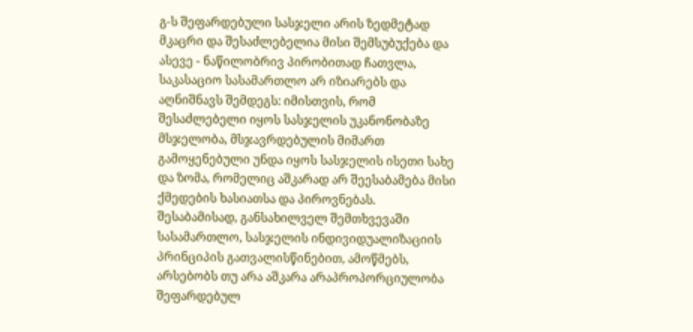გ-ს შეფარდებული სასჯელი არის ზედმეტად მკაცრი და შესაძლებელია მისი შემსუბუქება და ასევე - ნაწილობრივ პირობითად ჩათვლა, საკასაციო სასამართლო არ იზიარებს და აღნიშნავს შემდეგს: იმისთვის, რომ შესაძლებელი იყოს სასჯელის უკანონობაზე მსჯელობა, მსჯავრდებულის მიმართ გამოყენებული უნდა იყოს სასჯელის ისეთი სახე და ზომა, რომელიც აშკარად არ შეესაბამება მისი ქმედების ხასიათსა და პიროვნებას. შესაბამისად, განსახილველ შემთხვევაში სასამართლო, სასჯელის ინდივიდუალიზაციის პრინციპის გათვალისწინებით, ამოწმებს, არსებობს თუ არა აშკარა არაპროპორციულობა შეფარდებულ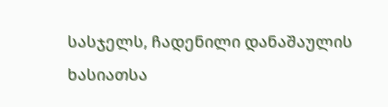სასჯელს, ჩადენილი დანაშაულის ხასიათსა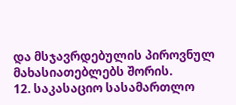და მსჯავრდებულის პიროვნულ მახასიათებლებს შორის.
12. საკასაციო სასამართლო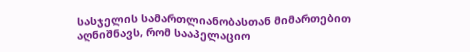სასჯელის სამართლიანობასთან მიმართებით აღნიშნავს, რომ სააპელაციო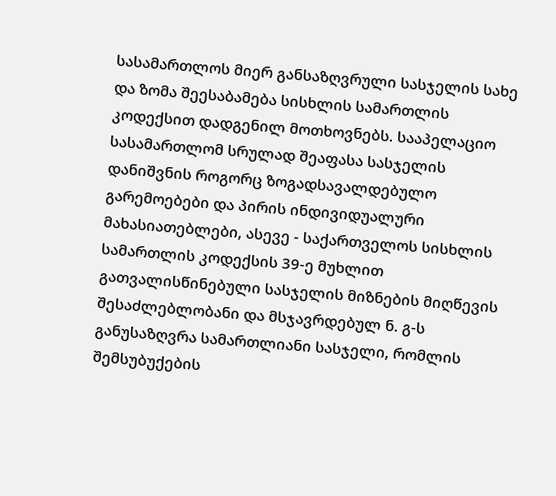სასამართლოს მიერ განსაზღვრული სასჯელის სახე და ზომა შეესაბამება სისხლის სამართლის კოდექსით დადგენილ მოთხოვნებს. სააპელაციო სასამართლომ სრულად შეაფასა სასჯელის დანიშვნის როგორც ზოგადსავალდებულო გარემოებები და პირის ინდივიდუალური მახასიათებლები, ასევე - საქართველოს სისხლის სამართლის კოდექსის 39-ე მუხლით გათვალისწინებული სასჯელის მიზნების მიღწევის შესაძლებლობანი და მსჯავრდებულ ნ. გ-ს განუსაზღვრა სამართლიანი სასჯელი, რომლის შემსუბუქების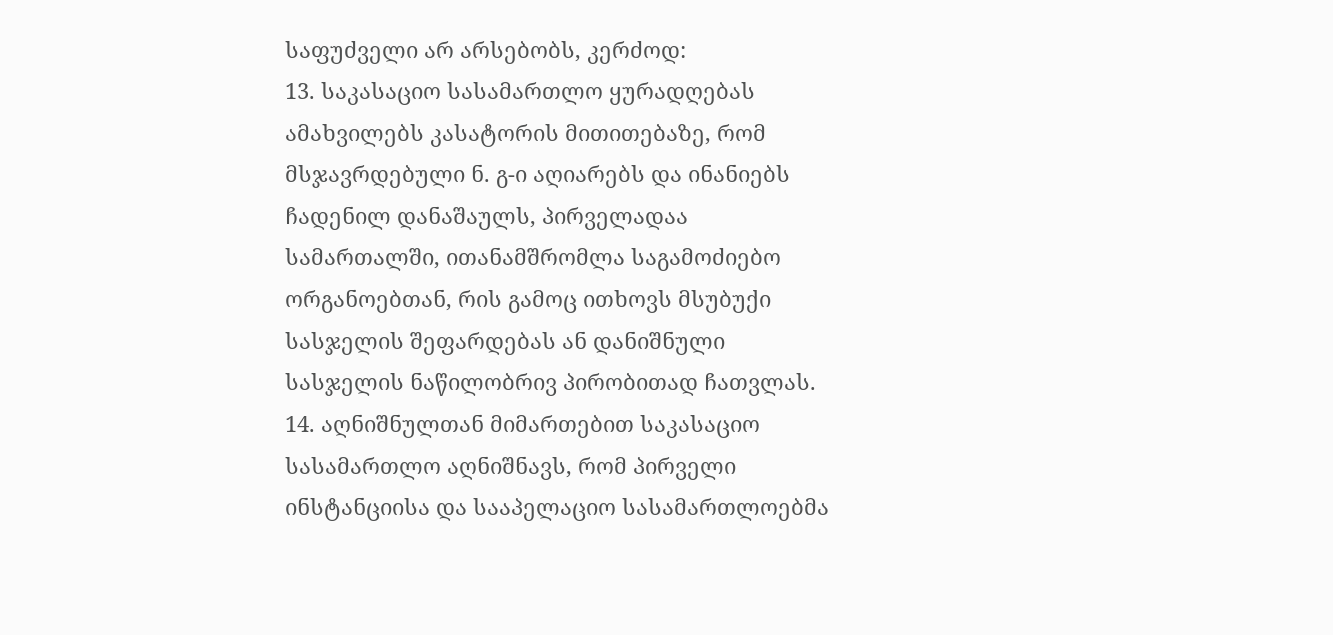საფუძველი არ არსებობს, კერძოდ:
13. საკასაციო სასამართლო ყურადღებას ამახვილებს კასატორის მითითებაზე, რომ მსჯავრდებული ნ. გ-ი აღიარებს და ინანიებს ჩადენილ დანაშაულს, პირველადაა სამართალში, ითანამშრომლა საგამოძიებო ორგანოებთან, რის გამოც ითხოვს მსუბუქი სასჯელის შეფარდებას ან დანიშნული სასჯელის ნაწილობრივ პირობითად ჩათვლას.
14. აღნიშნულთან მიმართებით საკასაციო სასამართლო აღნიშნავს, რომ პირველი ინსტანციისა და სააპელაციო სასამართლოებმა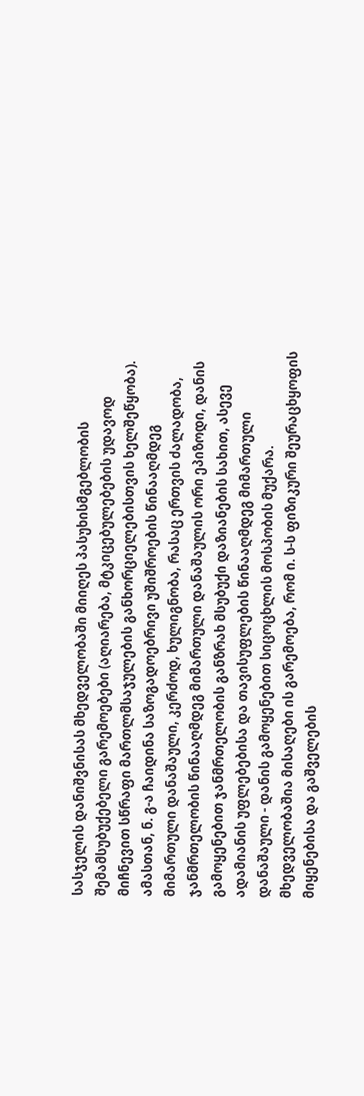სასჯელის დანიშვნისას მხედველობაში მიიღეს პასუხისმგებლობის შემამსუბუქებელი გარემოებები (აღიარება, მტკიცებულებების უდავოდ მიჩნევით სწრაფი მართლმსაჯულების განხორციელებისთვის ხელშეწყობა). ამასთან, ნ. გ-ა ჩაიდინა საზოგადოებრივი უშიშროების წინააღმდეგ მიმართული დანაშაული, კერძოდ, ხულიგნობა, რასაც ერთვის ძალადობა, ჯანმრთელობის წინააღმდეგ მიმართული დანაშაულის ორი ეპიზოდი, დანის გამოყენებით ჯანმრთელობის განზრახ მსუბუქი დაზიანების სახით, ასევე ადამიანის უფლებებისა და თავისუფლების წინააღმდეგ მიმართული დანაშაული - დანის გამოყენებით სიცოცხლის მოსპობის მუქარა. მხედველობაშია მისაღები ის გარემოება, რომ ი. ს-ს ფიზიკური შეურაცხყოფის მიყენებისა და გაშველების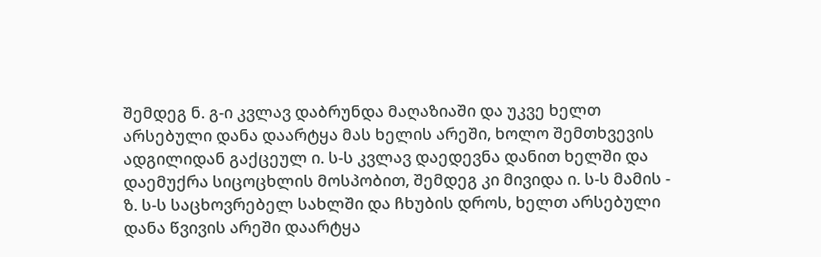შემდეგ ნ. გ-ი კვლავ დაბრუნდა მაღაზიაში და უკვე ხელთ არსებული დანა დაარტყა მას ხელის არეში, ხოლო შემთხვევის ადგილიდან გაქცეულ ი. ს-ს კვლავ დაედევნა დანით ხელში და დაემუქრა სიცოცხლის მოსპობით, შემდეგ კი მივიდა ი. ს-ს მამის - ზ. ს-ს საცხოვრებელ სახლში და ჩხუბის დროს, ხელთ არსებული დანა წვივის არეში დაარტყა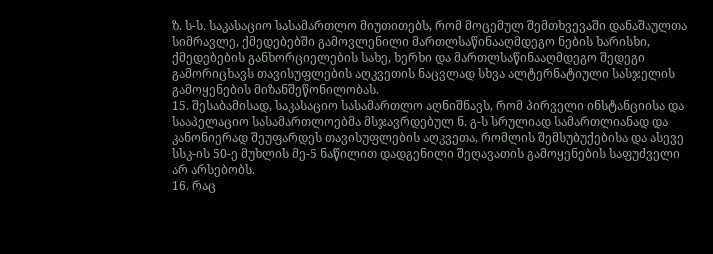ზ. ს-ს. საკასაციო სასამართლო მიუთითებს, რომ მოცემულ შემთხვევაში დანაშაულთა სიმრავლე, ქმედებებში გამოვლენილი მართლსაწინააღმდეგო ნების ხარისხი, ქმედებების განხორციელების სახე, ხერხი და მართლსაწინააღმდეგო შედეგი გამორიცხავს თავისუფლების აღკვეთის ნაცვლად სხვა ალტერნატიული სასჯელის გამოყენების მიზანშეწონილობას.
15. შესაბამისად, საკასაციო სასამართლო აღნიშნავს, რომ პირველი ინსტანციისა და სააპელაციო სასამართლოებმა მსჯავრდებულ ნ. გ-ს სრულიად სამართლიანად და კანონიერად შეუფარდეს თავისუფლების აღკვეთა, რომლის შემსუბუქებისა და ასევე სსკ-ის 50-ე მუხლის მე-5 ნაწილით დადგენილი შეღავათის გამოყენების საფუძველი არ არსებობს.
16. რაც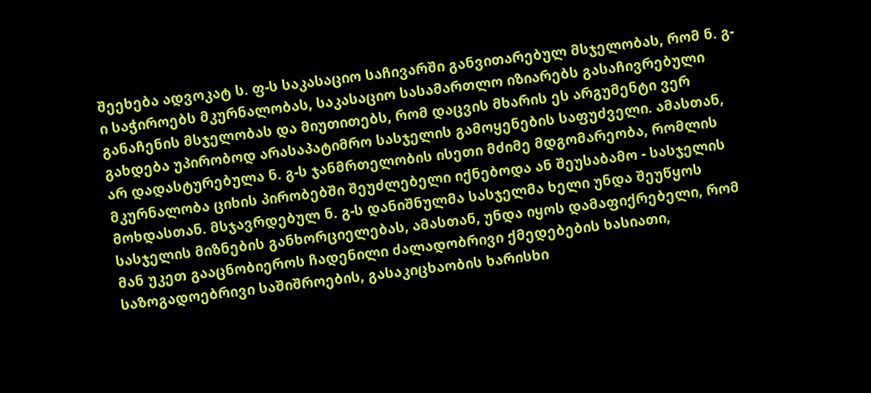შეეხება ადვოკატ ს. ფ-ს საკასაციო საჩივარში განვითარებულ მსჯელობას, რომ ნ. გ-ი საჭიროებს მკურნალობას, საკასაციო სასამართლო იზიარებს გასაჩივრებული განაჩენის მსჯელობას და მიუთითებს, რომ დაცვის მხარის ეს არგუმენტი ვერ გახდება უპირობოდ არასაპატიმრო სასჯელის გამოყენების საფუძველი. ამასთან, არ დადასტურებულა ნ. გ-ს ჯანმრთელობის ისეთი მძიმე მდგომარეობა, რომლის მკურნალობა ციხის პირობებში შეუძლებელი იქნებოდა ან შეუსაბამო - სასჯელის მოხდასთან. მსჯავრდებულ ნ. გ-ს დანიშნულმა სასჯელმა ხელი უნდა შეუწყოს სასჯელის მიზნების განხორციელებას, ამასთან, უნდა იყოს დამაფიქრებელი, რომ მან უკეთ გააცნობიეროს ჩადენილი ძალადობრივი ქმედებების ხასიათი, საზოგადოებრივი საშიშროების, გასაკიცხაობის ხარისხი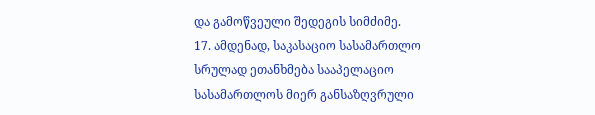და გამოწვეული შედეგის სიმძიმე.
17. ამდენად, საკასაციო სასამართლო სრულად ეთანხმება სააპელაციო სასამართლოს მიერ განსაზღვრული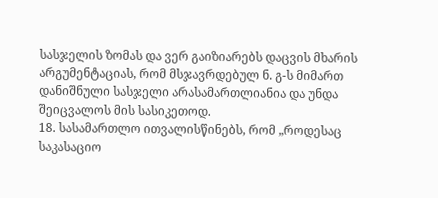სასჯელის ზომას და ვერ გაიზიარებს დაცვის მხარის არგუმენტაციას, რომ მსჯავრდებულ ნ. გ-ს მიმართ დანიშნული სასჯელი არასამართლიანია და უნდა შეიცვალოს მის სასიკეთოდ.
18. სასამართლო ითვალისწინებს, რომ „როდესაც საკასაციო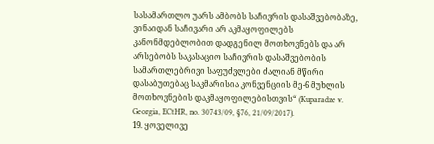სასამართლო უარს ამბობს საჩივრის დასაშვებობაზე, ვინაიდან საჩივარი არ აკმაყოფილებს კანონმდებლობით დადგენილ მოთხოვნებს და არ არსებობს საკასაციო საჩივრის დასაშვებობის სამართლებრივი საფუძვლები ძალიან მწირი დასაბუთებაც საკმარისია კონვენციის მე-6 მუხლის მოთხოვნების დაკმაყოფილებისთვის“ (Kuparadze v. Georgia, ECtHR, no. 30743/09, §76, 21/09/2017).
19. ყოველივე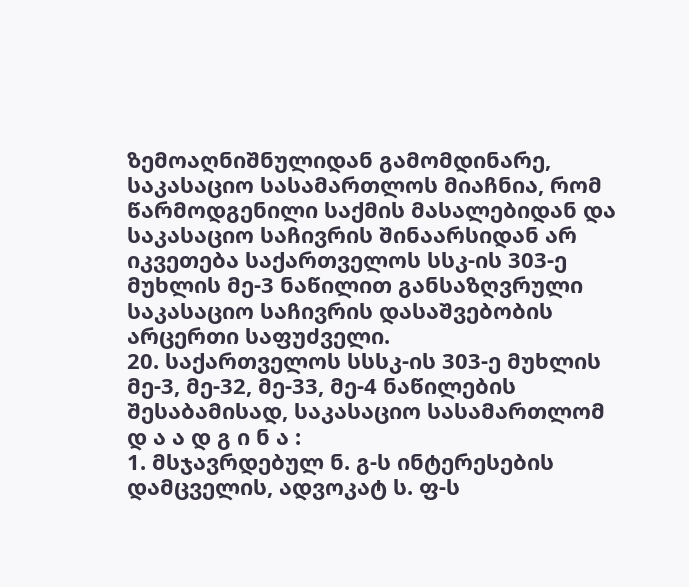ზემოაღნიშნულიდან გამომდინარე, საკასაციო სასამართლოს მიაჩნია, რომ წარმოდგენილი საქმის მასალებიდან და საკასაციო საჩივრის შინაარსიდან არ იკვეთება საქართველოს სსკ-ის 303-ე მუხლის მე-3 ნაწილით განსაზღვრული საკასაციო საჩივრის დასაშვებობის არცერთი საფუძველი.
20. საქართველოს სსსკ-ის 303-ე მუხლის მე-3, მე-32, მე-33, მე-4 ნაწილების შესაბამისად, საკასაციო სასამართლომ
დ ა ა დ გ ი ნ ა :
1. მსჯავრდებულ ნ. გ-ს ინტერესების დამცველის, ადვოკატ ს. ფ-ს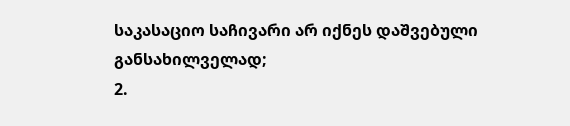საკასაციო საჩივარი არ იქნეს დაშვებული განსახილველად;
2.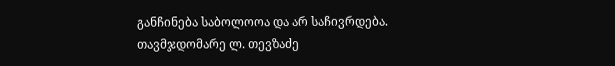განჩინება საბოლოოა და არ საჩივრდება.
თავმჯდომარე ლ. თევზაძე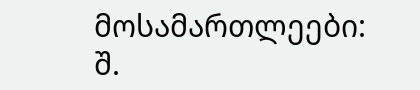მოსამართლეები: შ.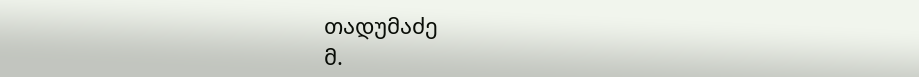თადუმაძე
მ.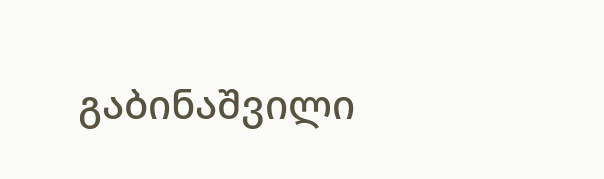გაბინაშვილი